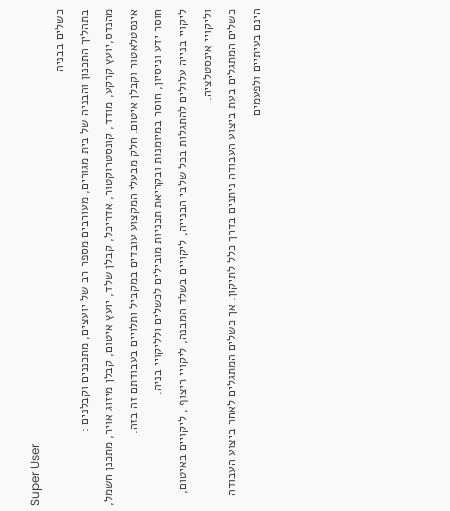Super User
כשלים בבניה
בתהליך התכנון והבניה של בית מגורים, מעורבים מספר רב של יועצים, מתכננים וקבלנים :
מהנדס,יועץ קרקע, מודד, קונסטרוקטור, אדריכל, קבלן שלד, יועץ איטום, קבלן מיזוג אויר, מתכנן חשמל, אינסטלאטור וקבלן איטום. חלק מבעלי המקצוע עובדים במקביל ותלויים בעבודתם זה בזה.
חוסר ידע וניסיון, חוסר במיומנות ובקריאת תכניות מובילים לכשלים ולליקויי בניה.
ליקויי בנייה עלולים להתגלות בכל שלבי הבנייה, ליקויים בשלד המבנה, ליקויי ריצוף , ליקויים באיטום, וליקויי אינסטלציה.
כשלים המתגלים בעת ביצוע העבודה ניתנים בדרך כלל לתיקון. אך כשלים המתגלים לאחר ביצוע העבודה הינם בעיתיים ולפעמים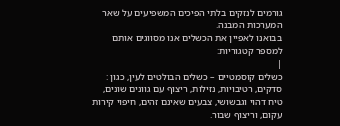גורמים לנזקים בלתי הפיכים המשפיעים על שאר המערכות המבנה.
בבואנו לאפיין את הכשלים אנו מסווגים אותם למספר קטגוריות:
|
כשלים קוסמטיים – כשלים הבולטים לעין, כגון : סדקים, רטיבויות, נזילות, ריצוף עם גוונים שונים, טיח דהוי וגבשושי, צבעים שאינם זהים, חיפוי קירות עקום, וריצוף שבור.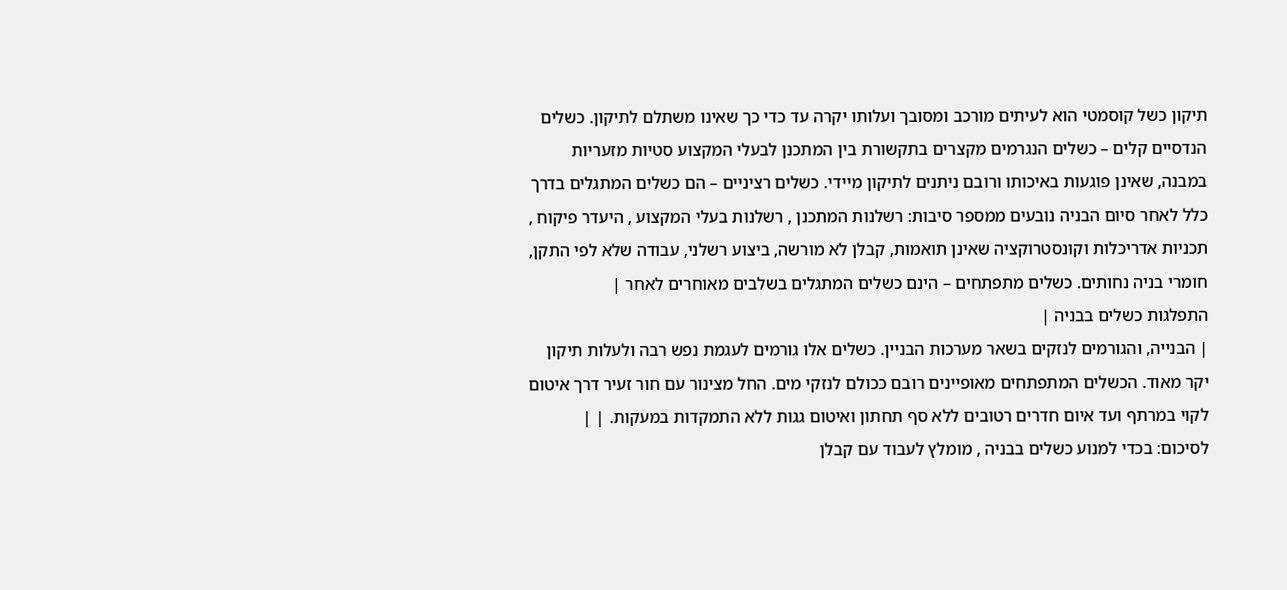תיקון כשל קוסמטי הוא לעיתים מורכב ומסובך ועלותו יקרה עד כדי כך שאינו משתלם לתיקון. כשלים הנדסיים קלים – כשלים הנגרמים מקצרים בתקשורת בין המתכנן לבעלי המקצוע סטיות מזעריות במבנה, שאינן פוגעות באיכותו ורובם ניתנים לתיקון מיידי. כשלים רציניים – הם כשלים המתגלים בדרך כלל לאחר סיום הבניה נובעים ממספר סיבות: רשלנות המתכנן , רשלנות בעלי המקצוע , היעדר פיקוח , תכניות אדריכלות וקונסטרוקציה שאינן תואמות, קבלן לא מורשה, ביצוע רשלני, עבודה שלא לפי התקן, חומרי בניה נחותים. כשלים מתפתחים – הינם כשלים המתגלים בשלבים מאוחרים לאחר |
התפלגות כשלים בבניה |
| הבנייה, והגורמים לנזקים בשאר מערכות הבניין. כשלים אלו גורמים לעגמת נפש רבה ולעלות תיקון יקר מאוד. הכשלים המתפתחים מאופיינים רובם ככולם לנזקי מים. החל מצינור עם חור זעיר דרך איטום לקוי במרתף ועד איום חדרים רטובים ללא סף תחתון ואיטום גגות ללא התמקדות במעקות. | |
לסיכום: בכדי למנוע כשלים בבניה , מומלץ לעבוד עם קבלן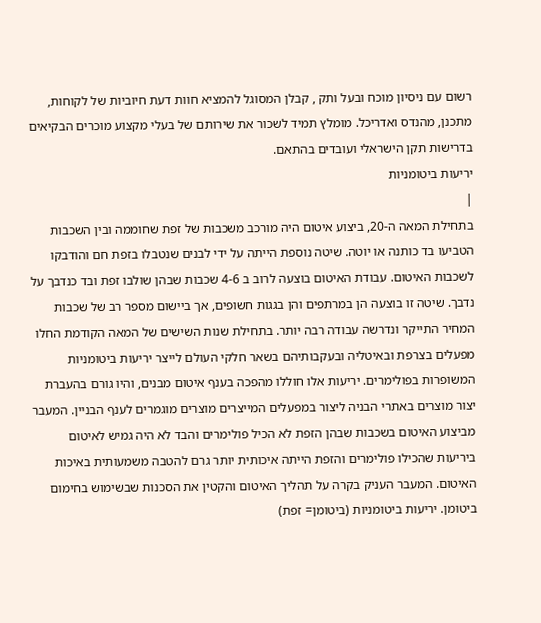רשום עם ניסיון מוכח ובעל ותק , קבלן המסוגל להמציא חוות דעת חיוביות של לקוחות, מתכנן, מהנדס ואדריכל. מומלץ תמיד לשכור את שירותם של בעלי מקצוע מוכרים הבקיאים בדרישות תקן הישראלי ועובדים בהתאם.
יריעות ביטומניות
|
בתחילת המאה ה-20, ביצוע איטום היה מורכב משכבות של זפת שחוממה ובין השכבות הטביעו בד כותנה או יוטה. שיטה נוספת הייתה על ידי לבנים שנטבלו בזפת חם והודבקו לשכבות האיטום. עבודת האיטום בוצעה לרוב ב 4-6 שכבות שבהן שולבו זפת ובד כנדבך על נדבך. שיטה זו בוצעה הן במרתפים והן בגגות חשופים, אך ביישום מספר רב של שכבות המחיר התייקר ונדרשה עבודה רבה יותר. בתחילת שנות השישים של המאה הקודמת החלו מפעלים בצרפת ובאיטליה ובעקבותיהם בשאר חלקי העולם לייצר יריעות ביטומניות המשופרות בפולימרים. יריעות אלו חוללו מהפכה בענף איטום מבנים, והיו גורם בהעברת יצור מוצרים באתרי הבניה ליצור במפעלים המייצרים מוצרים מוגמרים לענף הבניין. המעבר מביצוע האיטום בשכבות שבהן הזפת לא הכיל פולימרים והבד לא היה גמיש לאיטום ביריעות שהכילו פולימרים והזפת הייתה איכותית יותר גרם להטבה משמעותית באיכות האיטום. המעבר העניק בקרה על תהליך האיטום והקטין את הסכנות שבשימוש בחימום ביטומן. יריעות ביטומניות (ביטומן= זפת)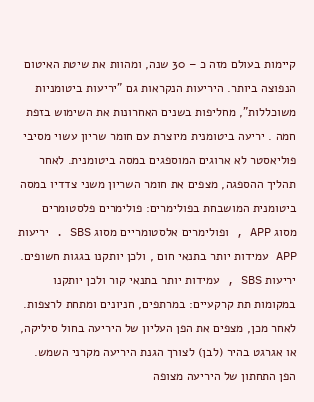קיימות בעולם מזה כ – 30 שנה, ומהוות את שיטת האיטום הנפוצה ביותר. היריעות הנקראות גם "יריעות ביטומניות משוכללות", מחליפות בשנים האחרונות את השימוש בזפת חמה . יריעה ביטומנית מיוצרת עם חומר שריון עשוי מסיבי פוליאסטר לא ארוגים המוספגים במסה ביטומנית. לאחר תהליך ההספגה, מצפים את חומר השריון משני צדדיו במסה ביטומנית המושבחת בפולימרים: פולימרים פלסטומרים מסוג APP , ופולימרים אלסטומריים מסוג SBS . יריעות APP עמידות יותר בתנאי חום , ולכן יותקנו בגגות חשופים. יריעות SBS , עמידות יותר בתנאי קור ולכן יותקנו במקומות תת קרקעיים: במרתפים, חניונים ומתחת לרצפות. לאחר מכן, מצפים את הפן העליון של היריעה בחול סיליקה, או אגרגט בהיר (לבן) לצורך הגנת היריעה מקרני השמש. הפן התחתון של היריעה מצופה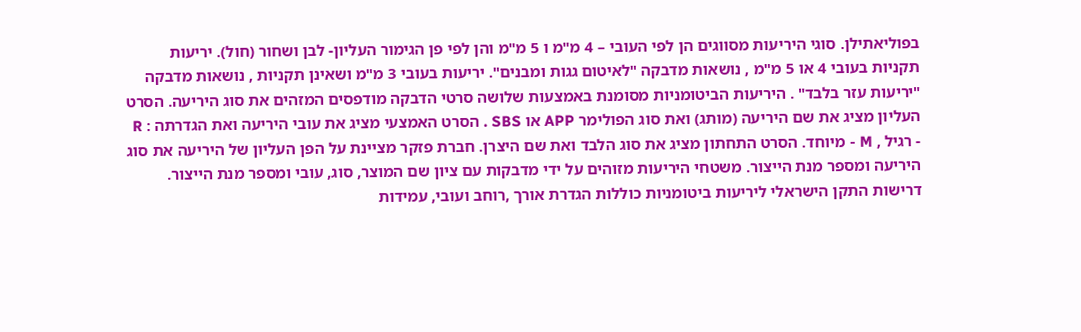בפוליאתילן. סוגי היריעות מסווגים הן לפי העובי – 4 מ"מ ו 5 מ"מ והן לפי פן הגימור העליון- לבן ושחור (חול). יריעות תקניות בעובי 4 או 5 מ"מ , נושאות מדבקה "לאיטום גגות ומבנים". יריעות בעובי 3 מ"מ ושאינן תקניות , נושאות מדבקה "יריעות עזר בלבד" . היריעות הביטומניות מסומנת באמצעות שלושה סרטי הדבקה מודפסים המזהים את סוג היריעה. הסרט העליון מציג את שם היריעה (מותג) ואת סוג הפולימר APP או SBS . הסרט האמצעי מציג את עובי היריעה ואת הגדרתה : R - רגיל , M - מיוחד. הסרט התחתון מציג את סוג הלבד ואת שם היצרן. חברת פזקר מציינת על הפן העליון של היריעה את סוג היריעה ומספר מנת הייצור. משטחי היריעות מזוהים על ידי מדבקות עם ציון שם המוצר, סוג, עובי ומספר מנת הייצור. דרישות התקן הישראלי ליריעות ביטומניות כוללות הגדרת אורך ,רוחב ועובי, עמידות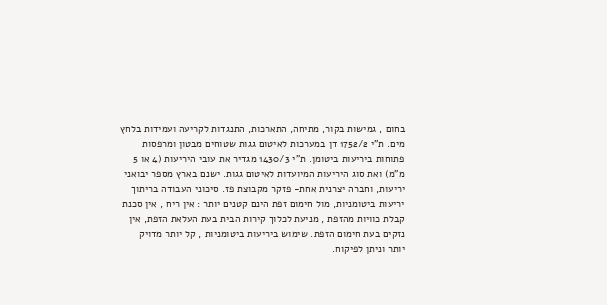בחום , גמישות בקור, מתיחה, התארכות, התנגדות לקריעה ועמידות בלחץ מים. ת"י 1752/2 דן במערכות לאיטום גגות שטוחים מבטון ומרפסות פתוחות ביריעות ביטומן. ת"י 1430/3 מגדיר את עובי היריעות (4 או 5 מ"מ) ואת סוג היריעות המיועדות לאיטום גגות. ישנם בארץ מספר יבואני יריעות, וחברה יצרנית אחת- פזקר מקבוצת פז. סיכוני העבודה בריתוך יריעות ביטומניות, מול חימום זפת הינם קטנים יותר : אין ריח , אין סכנת קבלת כוויות מהזפת , מניעת לכלוך קירות הבית בעת העלאת הזפת, אין נזקים בעת חימום הזפת. שימוש ביריעות ביטומניות , קל יותר מדויק יותר וניתן לפיקוח.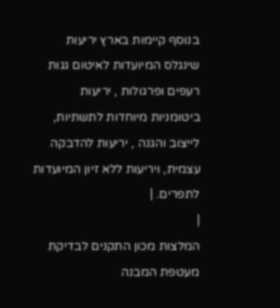בנוסף קיימות בארץ יריעות שינגלס המיועדות לאיטום גגות רעפים ופרגולות , יריעות ביטומניות מיוחדות לתשתיות, לייצוב והגנה , יריעות להדבקה עצמית, ויריעות ללא זיון המיועדות לתפרים. |
|
המלצות מכון התקנים לבדיקת מעטפת המבנה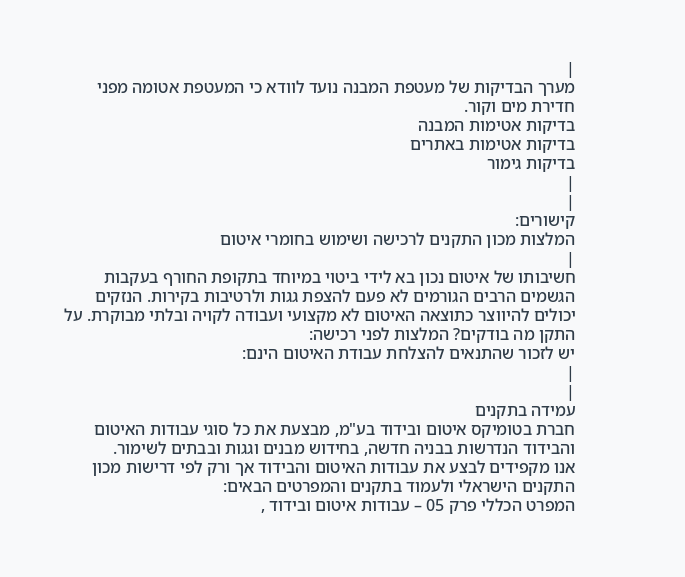|
מערך הבדיקות של מעטפת המבנה נועד לוודא כי המעטפת אטומה מפני חדירת מים וקור.
בדיקות אטימות המבנה
בדיקות אטימות באתרים
בדיקות גימור
|
|
קישורים:
המלצות מכון התקנים לרכישה ושימוש בחומרי איטום
|
חשיבותו של איטום נכון בא לידי ביטוי במיוחד בתקופת החורף בעקבות הגשמים הרבים הגורמים לא פעם להצפת גגות ולרטיבות בקירות. הנזקים יכולים להיווצר כתוצאה האיטום לא מקצועי ועבודה לקויה ובלתי מבוקרת. על התקן מה בודקים? המלצות לפני רכישה:
יש לזכור שהתנאים להצלחת עבודת האיטום הינם:
|
|
עמידה בתקנים
חברת בטומיקס איטום ובידוד בע"מ, מבצעת את כל סוגי עבודות האיטום והבידוד הנדרשות בבניה חדשה, בחידוש מבנים וגגות ובבתים לשימור.
אנו מקפידים לבצע את עבודות האיטום והבידוד אך ורק לפי דרישות מכון התקנים הישראלי ולעמוד בתקנים והמפרטים הבאים:
המפרט הכללי פרק 05 – עבודות איטום ובידוד ,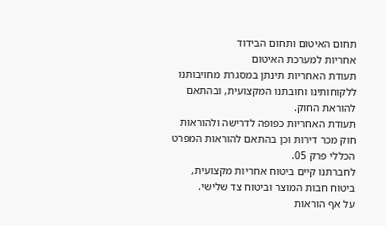תחום האיטום ותחום הבידוד
אחריות למערכת האיטום
תעודת האחריות תינתן במסגרת מחויבותנו ללקוחותינו וחובתנו המקצועית, ובהתאם להוראת החוק.
תעודת האחריות כפופה לדרישה ולהוראות חוק מכר דירות וכן בהתאם להוראות המפרט הכללי פרק 05.
לחברתנו קיים ביטוח אחריות מקצועית, ביטוח חבות המוצר וביטוח צד שלישי.
על אף הוראות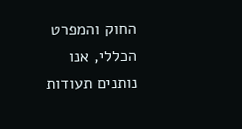החוק והמפרט הכללי, אנו נותנים תעודות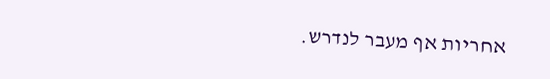אחריות אף מעבר לנדרש.